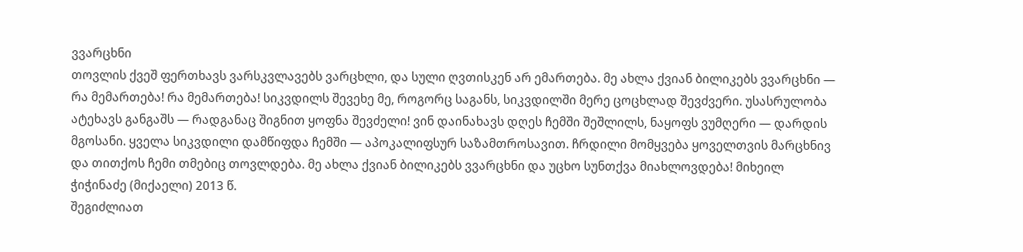ვვარცხნი
თოვლის ქვეშ ფერთხავს ვარსკვლავებს ვარცხლი, და სული ღვთისკენ არ ემართება. მე ახლა ქვიან ბილიკებს ვვარცხნი — რა მემართება! რა მემართება! სიკვდილს შევეხე მე, როგორც საგანს, სიკვდილში მერე ცოცხლად შევძვერი. უსასრულობა ატეხავს განგაშს — რადგანაც შიგნით ყოფნა შევძელი! ვინ დაინახავს დღეს ჩემში შეშლილს, ნაყოფს ვუმღერი — დარდის მგოსანი. ყველა სიკვდილი დამწიფდა ჩემში — აპოკალიფსურ საზამთროსავით. ჩრდილი მომყვება ყოველთვის მარცხნივ და თითქოს ჩემი თმებიც თოვლდება. მე ახლა ქვიან ბილიკებს ვვარცხნი და უცხო სუნთქვა მიახლოვდება! მიხეილ ჭიჭინაძე (მიქაელი) 2013 წ.
შეგიძლიათ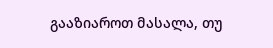გააზიაროთ მასალა, თუ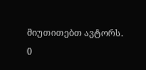მიუთითებთ ავტორს.
0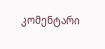კომენტარი